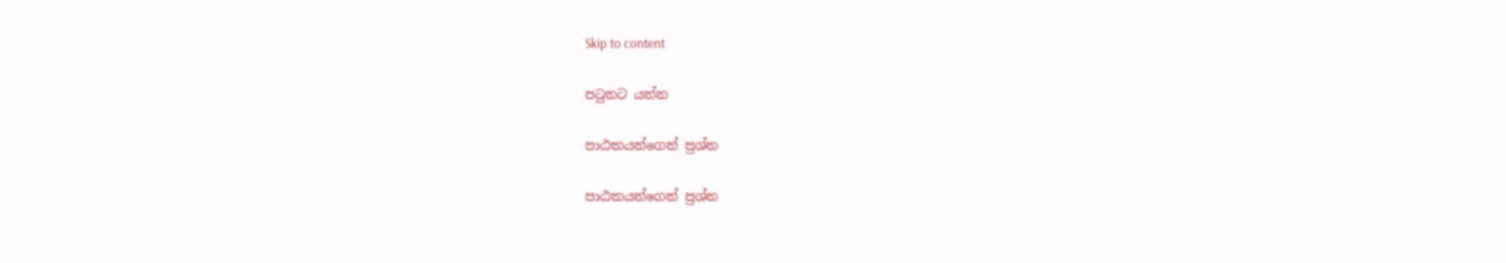Skip to content

පටුනට යන්න

පාඨකයන්ගෙන් ප්‍රශ්න

පාඨකයන්ගෙන් ප්‍රශ්න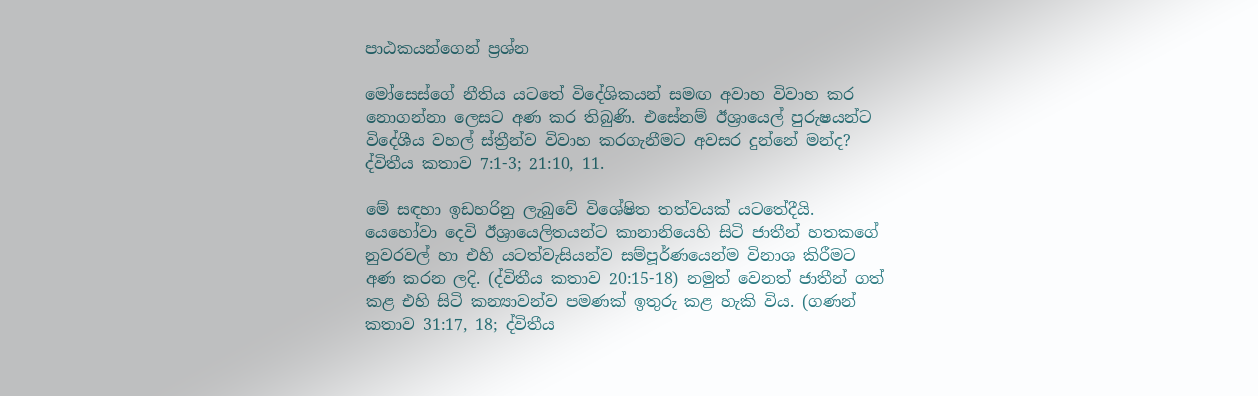පාඨකයන්ගෙන් ප්‍රශ්න

මෝසෙස්ගේ නීතිය යටතේ විදේශිකයන් සමඟ අවාහ විවාහ කර නොගන්නා ලෙසට අණ කර තිබුණි. එසේනම් ඊශ්‍රායෙල් පුරුෂයන්ට විදේශීය වහල් ස්ත්‍රීන්ව විවාහ කරගැනීමට අවසර දුන්නේ මන්ද? ද්විතීය කතාව 7:1-3; 21:10, 11.

මේ සඳහා ඉඩහරිනු ලැබුවේ විශේෂිත තත්වයක් යටතේදීයි. යෙහෝවා දෙවි ඊශ්‍රායෙලිතයන්ට කානානියෙහි සිටි ජාතීන් හතකගේ නුවරවල් හා එහි යටත්වැසියන්ව සම්පූර්ණයෙන්ම විනාශ කිරීමට අණ කරන ලදි. (ද්විතීය කතාව 20:15-18) නමුත් වෙනත් ජාතීන් ගත් කළ එහි සිටි කන්‍යාවන්ව පමණක් ඉතුරු කළ හැකි විය. (ගණන් කතාව 31:17, 18; ද්විතීය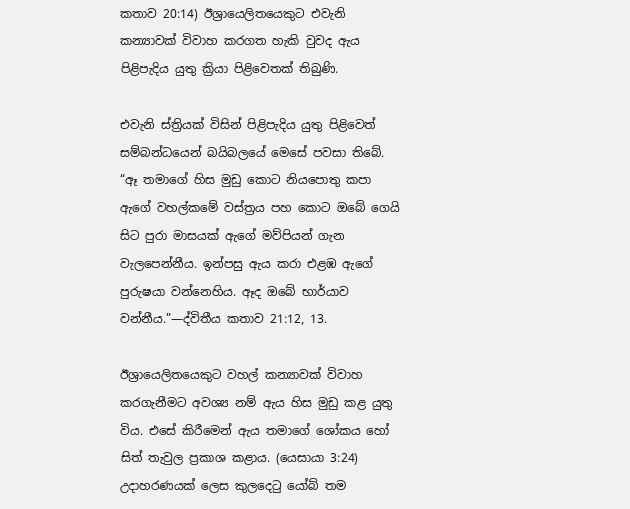කතාව 20:14) ඊශ්‍රායෙලිතයෙකුට එවැනි කන්‍යාවක් විවාහ කරගත හැකි වුවද ඇය පිළිපැදිය යුතු ක්‍රියා පිළිවෙතක් තිබුණි.

එවැනි ස්ත්‍රියක් විසින් පිළිපැදිය යුතු පිළිවෙත් සම්බන්ධයෙන් බයිබලයේ මෙසේ පවසා තිබේ. “ඈ තමාගේ හිස මුඩු කොට නියපොතු කපා ඇගේ වහල්කමේ වස්ත්‍රය පහ කොට ඔබේ ගෙයි සිට පුරා මාසයක් ඇගේ මව්පියන් ගැන වැලපෙන්නීය. ඉන්පසු ඇය කරා එළඹ ඇගේ පුරුෂයා වන්නෙහිය. ඈද ඔබේ භාර්යාව වන්නීය.”—ද්විතීය කතාව 21:12, 13.

ඊශ්‍රායෙලිතයෙකුට වහල් කන්‍යාවක් විවාහ කරගැනීමට අවශ්‍ය නම් ඇය හිස මුඩු කළ යුතු විය. එසේ කිරීමෙන් ඇය තමාගේ ශෝකය හෝ සිත් තැවුල ප්‍රකාශ කළාය. (යෙසායා 3:24) උදාහරණයක් ලෙස කුලදෙටු යෝබ් තම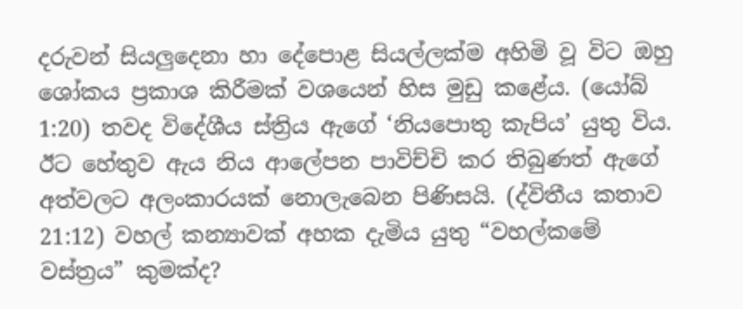දරුවන් සියලුදෙනා හා දේපොළ සියල්ලක්ම අහිමි වූ විට ඔහු ශෝකය ප්‍රකාශ කිරීමක් වශයෙන් හිස මුඩු කළේය. (යෝබ් 1:20) තවද විදේශීය ස්ත්‍රිය ඇගේ ‘නියපොතු කැපිය’ යුතු විය. ඊට හේතුව ඇය නිය ආලේපන පාවිච්චි කර තිබුණත් ඇගේ අත්වලට අලංකාරයක් නොලැබෙන පිණිසයි. (ද්විතීය කතාව 21:12) වහල් කන්‍යාවක් අහක දැමිය යුතු “වහල්කමේ වස්ත්‍රය” කුමක්ද?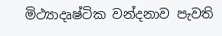මිථ්‍යාදෘෂ්ටික වන්දනාව පැවති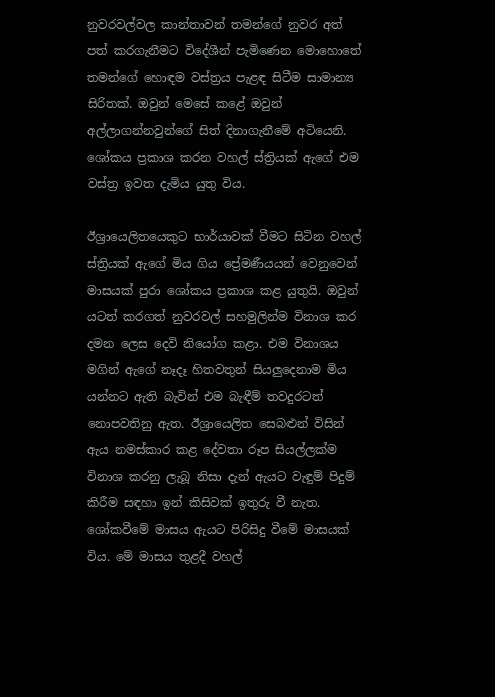නුවරවල්වල කාන්තාවන් තමන්ගේ නුවර අත් පත් කරගැනීමට විදේශීන් පැමිණෙන මොහොතේ තමන්ගේ හොඳම වස්ත්‍රය පැළඳ සිටීම සාමාන්‍ය සිරිතක්. ඔවුන් මෙසේ කළේ ඔවුන් අල්ලාගන්නවුන්ගේ සිත් දිනාගැනීමේ අටියෙනි. ශෝකය ප්‍රකාශ කරන වහල් ස්ත්‍රියක් ඇගේ එම වස්ත්‍ර ඉවත දැමිය යුතු විය.

ඊශ්‍රායෙලිතයෙකුට භාර්යාවක් වීමට සිටින වහල් ස්ත්‍රියක් ඇගේ මිය ගිය ප්‍රේමණීයයන් වෙනුවෙන් මාසයක් පුරා ශෝකය ප්‍රකාශ කළ යුතුයි. ඔවුන් යටත් කරගත් නුවරවල් සහමුලින්ම විනාශ කර දමන ලෙස දෙවි නියෝග කළා. එම විනාශය මගින් ඇගේ නෑදෑ හිතවතුන් සියලුදෙනාම මිය යන්නට ඇති බැවින් එම බැඳීම් තවදුරටත් නොපවතිනු ඇත. ඊශ්‍රායෙලිත සෙබළුන් විසින් ඇය නමස්කාර කළ දේවතා රූප සියල්ලක්ම විනාශ කරනු ලැබූ නිසා දැන් ඇයට වැඳුම් පිදුම් කිරීම සඳහා ඉන් කිසිවක් ඉතුරු වී නැත. ශෝකවීමේ මාසය ඇයට පිරිසිදු වීමේ මාසයක් විය. මේ මාසය තුළදී වහල්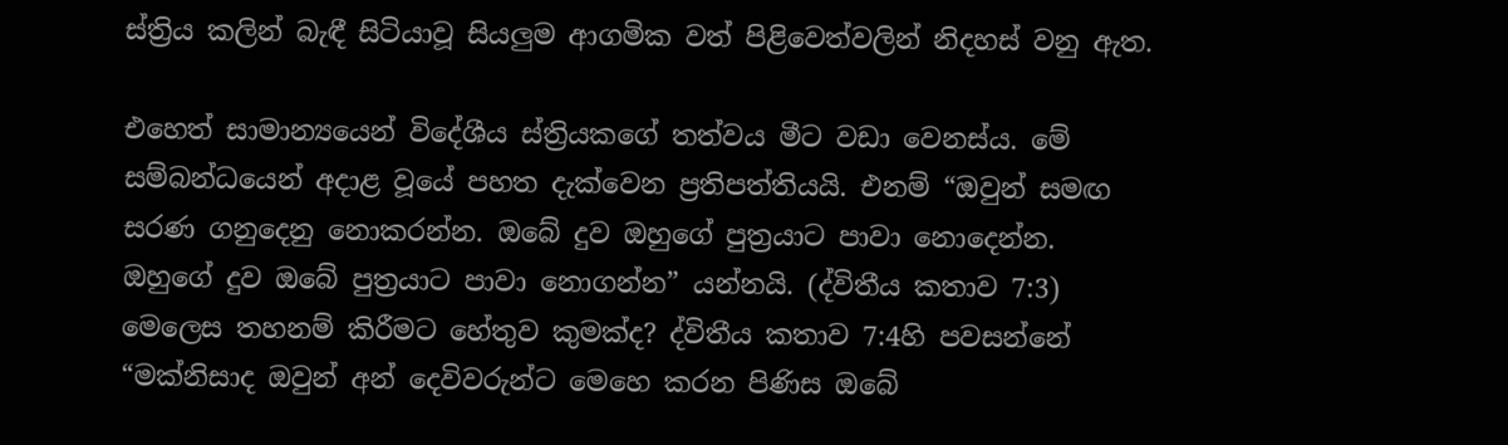ස්ත්‍රිය කලින් බැඳී සිටියාවූ සියලුම ආගමික වත් පිළිවෙත්වලින් නිදහස් වනු ඇත.

එහෙත් සාමාන්‍යයෙන් විදේශීය ස්ත්‍රියකගේ තත්වය මීට වඩා වෙනස්ය. මේ සම්බන්ධයෙන් අදාළ වූයේ පහත දැක්වෙන ප්‍රතිපත්තියයි. එනම් “ඔවුන් සමඟ සරණ ගනුදෙනු නොකරන්න. ඔබේ දුව ඔහුගේ පුත්‍රයාට පාවා නොදෙන්න. ඔහුගේ දුව ඔබේ පුත්‍රයාට පාවා නොගන්න” යන්නයි. (ද්විතීය කතාව 7:3) මෙලෙස තහනම් කිරීමට හේතුව කුමක්ද? ද්විතීය කතාව 7:4හි පවසන්නේ “මක්නිසාද ඔවුන් අන් දෙවිවරුන්ට මෙහෙ කරන පිණිස ඔබේ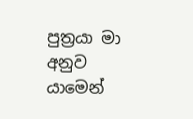පුත්‍රයා මා අනුව යාමෙන්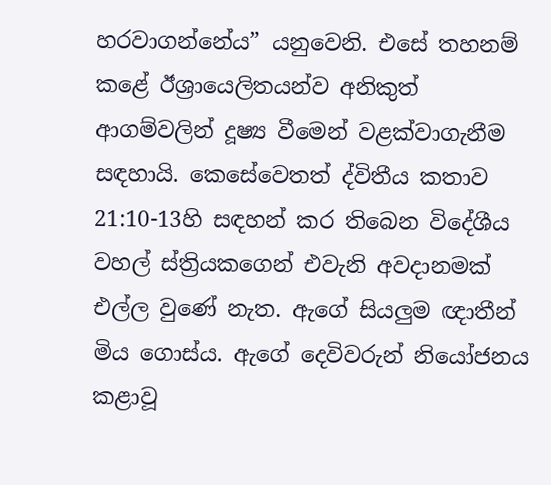හරවාගන්නේය” යනුවෙනි. එසේ තහනම් කළේ ඊශ්‍රායෙලිතයන්ව අනිකුත් ආගම්වලින් දූෂ්‍ය වීමෙන් වළක්වාගැනීම සඳහායි. කෙසේවෙතත් ද්විතීය කතාව 21:10-13හි සඳහන් කර තිබෙන විදේශීය වහල් ස්ත්‍රියකගෙන් එවැනි අවදානමක් එල්ල වුණේ නැත. ඇගේ සියලුම ඥාතීන් මිය ගොස්ය. ඇගේ දෙවිවරුන් නියෝජනය කළාවූ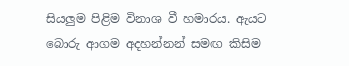සියලුම පිළිම විනාශ වී හමාරය. ඇයට බොරු ආගම අදහන්නන් සමඟ කිසිම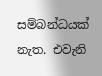සම්බන්ධයක් නැත. එවැනි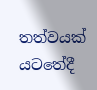තත්වයක් යටතේදී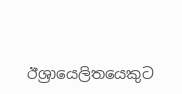ඊශ්‍රායෙලිතයෙකුට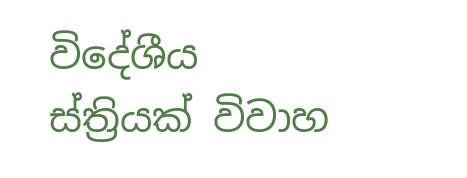විදේශීය ස්ත්‍රියක් විවාහ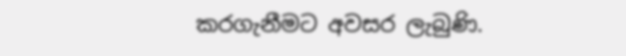කරගැනීමට අවසර ලැබුණි.